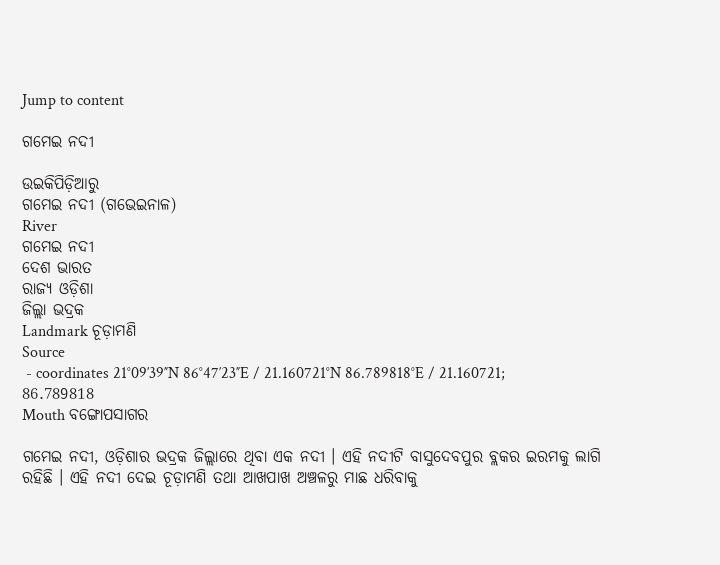Jump to content

ଗମେଇ ନଦୀ

ଉଇକିପିଡ଼ିଆ‌ରୁ
ଗମେଇ ନଦୀ (ଗଭେଇନାଳ)
River
ଗମେଇ ନ‌ଦୀ
ଦେଶ ଭାରତ
ରାଜ୍ୟ ଓଡ଼ିଶା
ଜିଲ୍ଲା ଭଦ୍ରକ
Landmark ଚୂଡ଼ାମଣି
Source
 - coordinates 21°09′39″N 86°47′23″E / 21.160721°N 86.789818°E / 21.160721; 86.789818
Mouth ବଙ୍ଗୋପସାଗର

ଗମେଇ ନଦୀ, ଓଡ଼ିଶାର ଭଦ୍ରକ ଜିଲ୍ଲାରେ ଥିବା ଏକ ନ‌ଦୀ । ଏହି ନ‌ଦୀଟି ବାସୁଦେବପୁର ବ୍ଲକର ଇରମକୁ ଲାଗି ରହିଛି । ଏହି ନ‌ଦୀ ଦେଇ ଚୂଡ଼ାମଣି ତ‌ଥା ଆଖପାଖ ଅଞ୍ଚଳରୁ ମାଛ ଧରିବାକୁ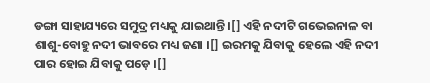ଡଙ୍ଗା ସାହାଯ୍ୟରେ ସମୁଦ୍ର ମଧ୍ୟକୁ ଯାଇଥାନ୍ତି ।[] ଏହି ନ‌ଦୀଟି ଗଭେଇନାଳ ବା ଶାଶୁ-ବୋହୁ ନଦୀ ଭାବରେ ମଧ୍ୟ ଜଣା ।[] ଇରମକୁ ଯିବାକୁ ହେଲେ ଏହି ନ‌ଦୀ ପାର ହୋଇ ଯିବାକୁ ପଡ଼େ ।[]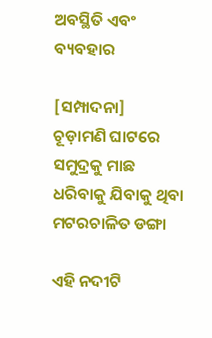ଅବସ୍ଥିତି ଏବଂ ବ୍ୟବ‌ହାର

[ସମ୍ପାଦନା]
ଚୂଡ଼ାମଣି ଘାଟରେ ସମୁଦ୍ରକୁ ମାଛ ଧରିବାକୁ ଯିବାକୁ ଥିବା ମଟରଚାଳିତ ଡଙ୍ଗା

ଏହି ନ‌ଦୀଟି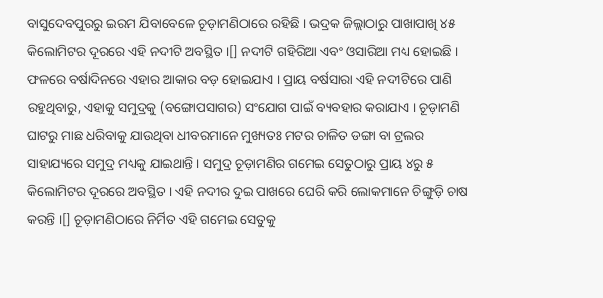ବାସୁଦେବପୁରରୁ ଇରମ ଯିବାବେଳେ ଚୂଡ଼ାମଣିଠାରେ ରହିଛି । ଭଦ୍ରକ ଜିଲ୍ଲାଠାରୁ ପାଖାପାଖି ୪୫ କିଲୋମିଟର ଦୂରରେ ଏହି ନ‌ଦୀଟି ଅବସ୍ଥିତ ।[] ନ‌ଦୀଟି ଗ‌ହିରିଆ ଏବଂ ଓସାରିଆ ମଧ୍ୟ ହୋଇଛି । ଫଳରେ ବର୍ଷାଦିନରେ ଏହାର ଆକାର ବଡ଼ ହୋଇଯାଏ । ପ୍ରାୟ ବର୍ଷସାରା ଏହି ନ‌ଦୀଟିରେ ପାଣି ରହୁଥିବାରୁ, ଏହାକୁ ସମୁଦ୍ରକୁ (ବଙ୍ଗୋପସାଗର) ସଂଯୋଗ ପାଇଁ ବ୍ୟବ‌ହାର କରାଯାଏ । ଚୂଡ଼ାମଣି ଘାଟରୁ ମାଛ ଧରିବାକୁ ଯାଉଥିବା ଧୀବରମାନେ ମୁଖ୍ୟତଃ ମଟର ଚାଳିତ ଡଙ୍ଗା ବା ଟ୍ରଲର ସାହାଯ୍ୟରେ ସମୁଦ୍ର ମଧ୍ୟକୁ ଯାଇଥାନ୍ତି । ସମୁଦ୍ର ଚୂଡ଼ାମଣିର ଗମେଇ ସେତୁଠାରୁ ପ୍ରାୟ ୪ରୁ ୫ କିଲୋମିଟର ଦୂରରେ ଅବସ୍ଥିତ । ଏହି ନ‌ଦୀର ଦୁଇ ପାଖରେ ଘେରି କରି ଲୋକମାନେ ଚିଙ୍ଗୁଡ଼ି ଚାଷ କରନ୍ତି ।[] ଚୂଡ଼ାମଣିଠାରେ ନିର୍ମିତ ଏହି ଗମେଇ ସେତୁକୁ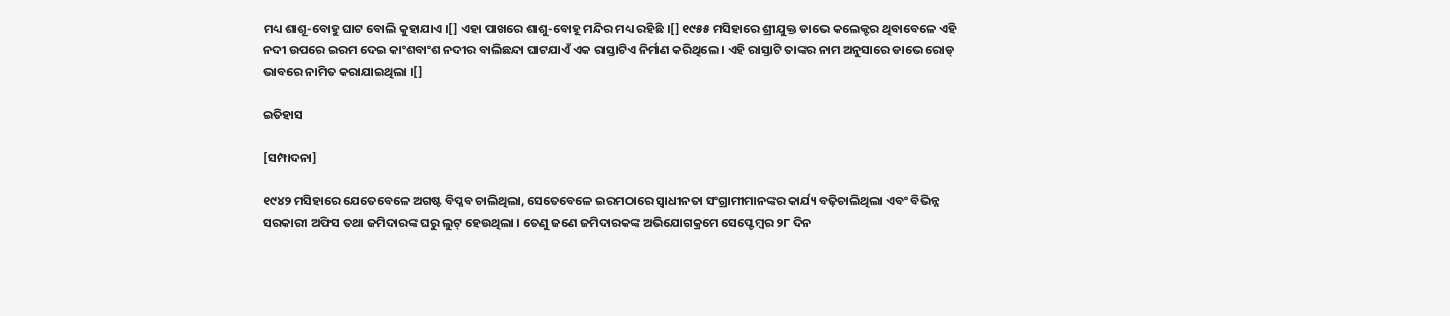ମଧ୍ୟ ଶାଶୂ-ବୋହୁ ଘାଟ ବୋଲି କୁହାଯାଏ ।[] ଏହା ପାଖରେ ଶାଶୁ-ବୋହୂ ମନ୍ଦିର ମଧ୍ୟ ରହିଛି ।[] ୧୯୫୫ ମସିହାରେ ଶ୍ରୀଯୁକ୍ତ ଡାଭେ କଲେକ୍ଟର ଥିବାବେଳେ ଏହି ନ‌ଦୀ ଉପରେ ଇରମ ଦେଇ କାଂଶବାଂଶ ନ‌ଦୀର ବାଲିଛନ୍ଦା ଘାଟଯାଏଁ ଏକ ରାସ୍ତାଟିଏ ନିର୍ମାଣ କରିଥିଲେ । ଏହି ରାସ୍ତାଟି ତାଙ୍କର ନାମ ଅନୁସାରେ ଡାଭେ ରୋଡ୍ ଭାବରେ ନାମିତ କରାଯାଇଥିଲା ।[]

ଇତିହାସ

[ସମ୍ପାଦନା]

୧୯୪୨ ମସିହାରେ ଯେତେବେଳେ ଅଗଷ୍ଟ ବିପ୍ଳବ ଚାଲିଥିଲା, ସେତେବେଳେ ଇରମଠାରେ ସ୍ୱାଧୀନତା ସଂଗ୍ରାମୀମାନଙ୍କର କାର୍ଯ୍ୟ ବଢ଼ିଚାଲିଥିଲା ଏବଂ ବିଭିନ୍ନ ସରକାରୀ ଅଫିସ ତ‌ଥା ଜମିଦାରଙ୍କ ଘରୁ ଲୁଟ୍ ହେଉଥିଲା । ତେଣୁ ଜଣେ ଜମିଦାରକଙ୍କ ଅଭିଯୋଗକ୍ରମେ ସେପ୍ଟେମ୍ବର ୨୮ ଦିନ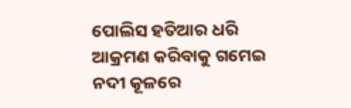ପୋଲିସ ହତିଆର ଧରି ଆକ୍ରମଣ କରିବାକୁ ଗମେଇ ନ‌ଦୀ କୂଳରେ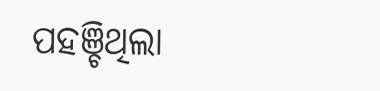ପ‌ହ‌ଞ୍ଚିଥିଲା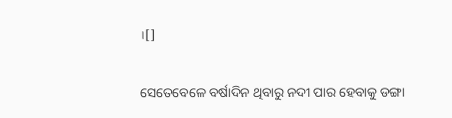।[]

ସେତେବେଳେ ବର୍ଷାଦିନ ଥିବାରୁ ନ‌ଦୀ ପାର ହେବାକୁ ଡଙ୍ଗା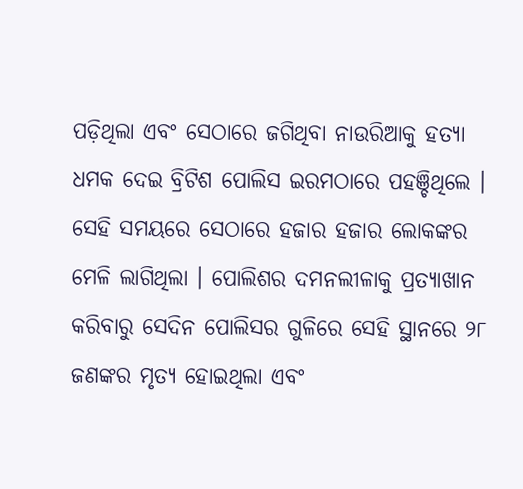ପଡ଼ିଥିଲା ଏବଂ ସେଠାରେ ଜଗିଥିବା ନାଉରିଆକୁ ହତ୍ୟା ଧମକ ଦେଇ ବ୍ରିଟିଶ ପୋଲିସ ଇରମଠାରେ ପ‌ହଞ୍ଚିଥିଲେ । ସେହି ସମୟରେ ସେଠାରେ ହଜାର ହଜାର ଲୋକଙ୍କର ମେଳି ଲାଗିଥିଲା । ପୋଲିଶର ଦମନଲୀଳାକୁ ପ୍ରତ୍ୟାଖାନ କରିବାରୁ ସେଦିନ ପୋଲିସର ଗୁଳିରେ ସେହି ସ୍ଥାନରେ ୨୮ ଜଣଙ୍କର ମୃତ୍ୟ ହୋଇଥିଲା ଏବଂ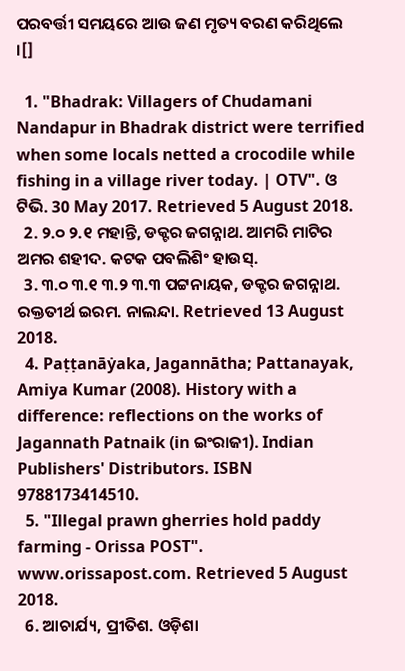ପରବର୍ତ୍ତୀ ସମୟରେ ଆଉ ଜଣ ମୃତ୍ୟ ବରଣ କରିଥିଲେ ।[]

  1. "Bhadrak: Villagers of Chudamani Nandapur in Bhadrak district were terrified when some locals netted a crocodile while fishing in a village river today. | OTV". ଓ ଟିଭି. 30 May 2017. Retrieved 5 August 2018.
  2. ୨.୦ ୨.୧ ମହାନ୍ତି, ଡକ୍ଟର ଜଗନ୍ନାଥ. ଆମରି ମାଟିର ଅମର ଶହୀଦ. କଟକ ପବଲିଶିଂ ହାଉସ୍.
  3. ୩.୦ ୩.୧ ୩.୨ ୩.୩ ପଟ୍ଟନାୟକ, ଡକ୍ଟର ଜଗନ୍ନାଥ. ରକ୍ତ‌ତୀର୍ଥ ଇରମ. ନାଲନ୍ଦା. Retrieved 13 August 2018.
  4. Paṭṭanāẏaka, Jagannātha; Pattanayak, Amiya Kumar (2008). History with a difference: reflections on the works of Jagannath Patnaik (in ଇଂରାଜୀ). Indian Publishers' Distributors. ISBN 9788173414510.
  5. "Illegal prawn gherries hold paddy farming - Orissa POST". www.orissapost.com. Retrieved 5 August 2018.
  6. ଆଚାର୍ଯ୍ୟ, ପ୍ରୀତିଶ. ଓଡ଼ିଶା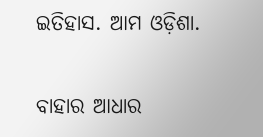ଇତିହାସ. ଆମ ଓଡ଼ିଶା.

ବାହାର ଆଧାର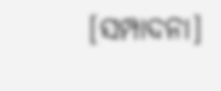[ସମ୍ପାଦନା]